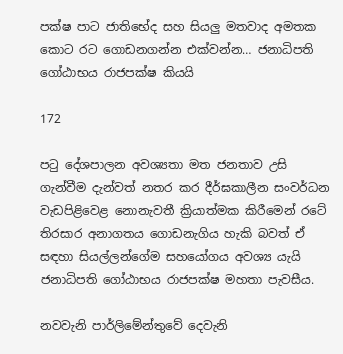පක්ෂ පාට ජාතිභේද සහ සියලු මතවාද අමතක කොට රට ගොඩනගන්න එක්වන්න… ජනාධිපති ගෝඨාභය රාජපක්ෂ කියයි

172

පටු දේශපාලන අවශ්‍යතා මත ජනතාව උසි ගැන්වීම දැන්වත් නතර කර දීර්ඝකාලීන සංවර්ධන වැඩපිළිවෙළ නොනැවතී ක්‍රියාත්මක කිරීමෙන් රටේ තිරසාර අනාගතය ගොඩනැගිය හැකි බවත් ඒ සඳහා සියල්ලන්ගේම සහයෝගය අවශ්‍ය යැයි ජනාධිපති ගෝඨාභය රාජපක්ෂ මහතා පැවසීය.

නවවැනි පාර්ලිමේන්තුවේ දෙවැනි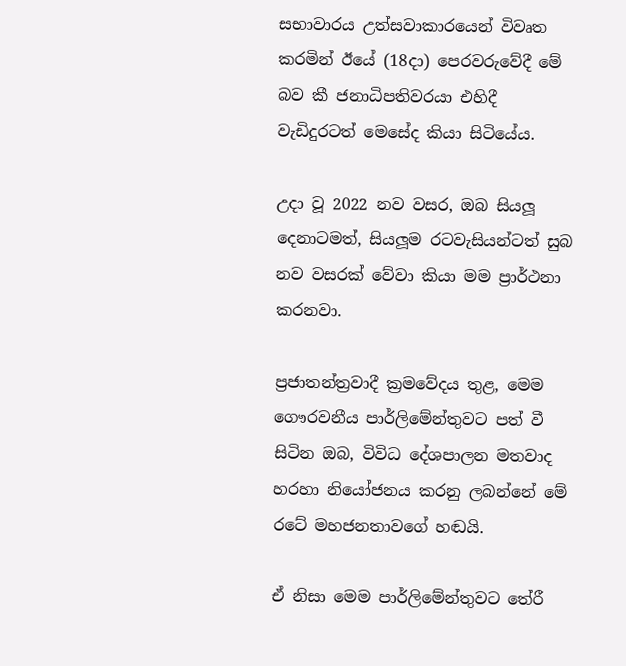සභාවාරය උත්සවාකාරයෙන් විවෘත කරමින් ඊයේ (18දා) පෙරවරුවේදී මේ බව කී ජනාධිපතිවරයා එහිදී වැඩිදුරටත් මෙසේද කියා සිටියේය.

උදා වූ 2022 නව වසර, ඔබ සියලූ දෙනාටමත්, සියලූම රටවැසියන්ටත් සුබ නව වසරක් වේවා කියා මම ප්‍රාර්ථනා කරනවා.

ප්‍රජාතන්ත්‍රවාදී ක්‍රමවේදය තුළ, මෙම ගෞරවනීය පාර්ලිමේන්තුවට පත් වී සිටින ඔබ, විවිධ දේශපාලන මතවාද හරහා නියෝජනය කරනු ලබන්නේ මේ රටේ මහජනතාවගේ හඬයි.

ඒ නිසා මෙම පාර්ලිමේන්තුවට තේරී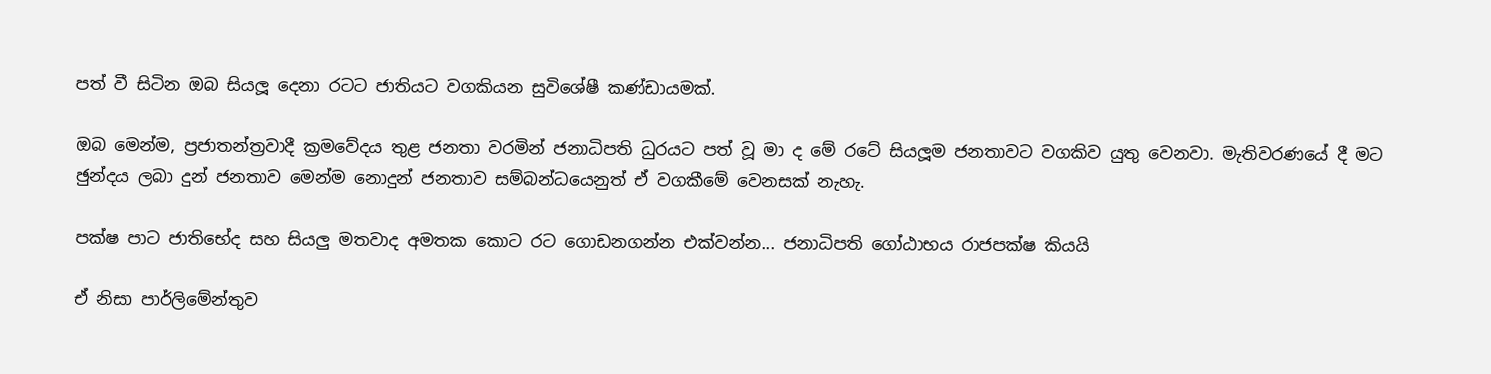පත් වී සිටින ඔබ සියලූ දෙනා රටට ජාතියට වගකියන සුවිශේෂී කණ්ඩායමක්.

ඔබ මෙන්ම, ප්‍රජාතන්ත්‍රවාදී ක්‍රමවේදය තුළ ජනතා වරමින් ජනාධිපති ධුරයට පත් වූ මා ද මේ රටේ සියලූම ජනතාවට වගකිව යුතු වෙනවා. මැතිවරණයේ දී මට ඡුන්දය ලබා දුන් ජනතාව මෙන්ම නොදුන් ජනතාව සම්බන්ධයෙනුත් ඒ වගකීමේ වෙනසක් නැහැ.

පක්ෂ පාට ජාතිභේද සහ සියලු මතවාද අමතක කොට රට ගොඩනගන්න එක්වන්න... ජනාධිපති ගෝඨාභය රාජපක්ෂ කියයි

ඒ නිසා පාර්ලිමේන්තුව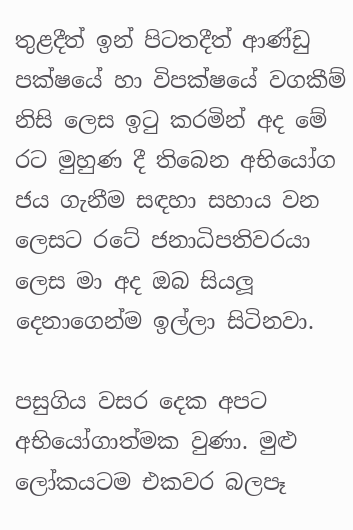තුළදීත් ඉන් පිටතදීත් ආණ්ඩු පක්ෂයේ හා විපක්ෂයේ වගකීම් නිසි ලෙස ඉටු කරමින් අද මේ රට මුහුණ දී තිබෙන අභියෝග ජය ගැනීම සඳහා සහාය වන ලෙසට රටේ ජනාධිපතිවරයා ලෙස මා අද ඔබ සියලූ දෙනාගෙන්ම ඉල්ලා සිටිනවා.

පසුගිය වසර දෙක අපට අභියෝගාත්මක වුණා. මුළු ලෝකයටම එකවර බලපෑ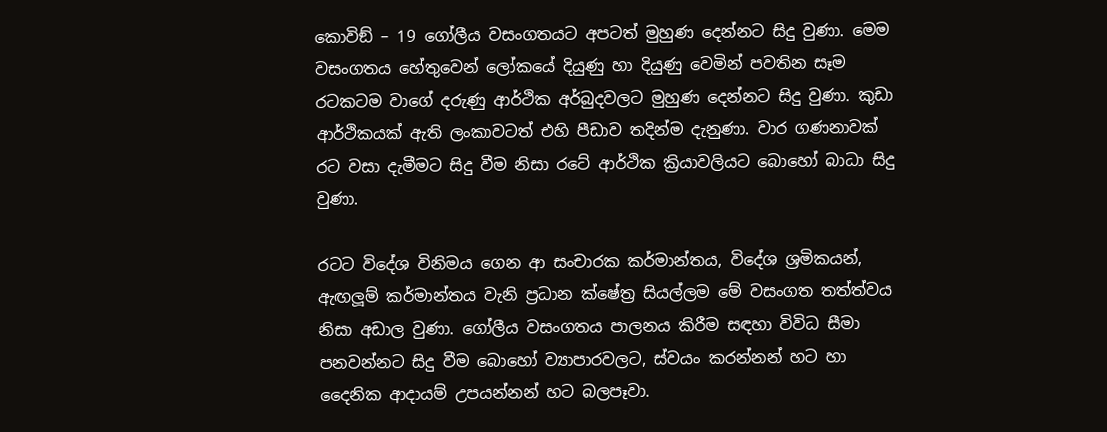කොවිඞ් – 19 ගෝලීය වසංගතයට අපටත් මුහුණ දෙන්නට සිදු වුණා. මෙම වසංගතය හේතුවෙන් ලෝකයේ දියුණු හා දියුණු වෙමින් පවතින සෑම රටකටම වාගේ දරුණු ආර්ථික අර්බුදවලට මුහුණ දෙන්නට සිදු වුණා. කුඩා ආර්ථිකයක් ඇති ලංකාවටත් එහි පීඩාව තදින්ම දැනුණා. වාර ගණනාවක් රට වසා දැමීමට සිදු වීම නිසා රටේ ආර්ථික ක්‍රියාවලියට බොහෝ බාධා සිදු වුණා.

රටට විදේශ විනිමය ගෙන ආ සංචාරක කර්මාන්තය, විදේශ ශ්‍රමිකයන්, ඇඟලූම් කර්මාන්තය වැනි ප්‍රධාන ක්ෂේත්‍ර සියල්ලම මේ වසංගත තත්ත්වය නිසා අඩාල වුණා. ගෝලීය වසංගතය පාලනය කිරීම සඳහා විවිධ සීමා පනවන්නට සිදු වීම බොහෝ ව්‍යාපාරවලට, ස්වයං කරන්නන් හට හා දෛනික ආදායම් උපයන්නන් හට බලපෑවා.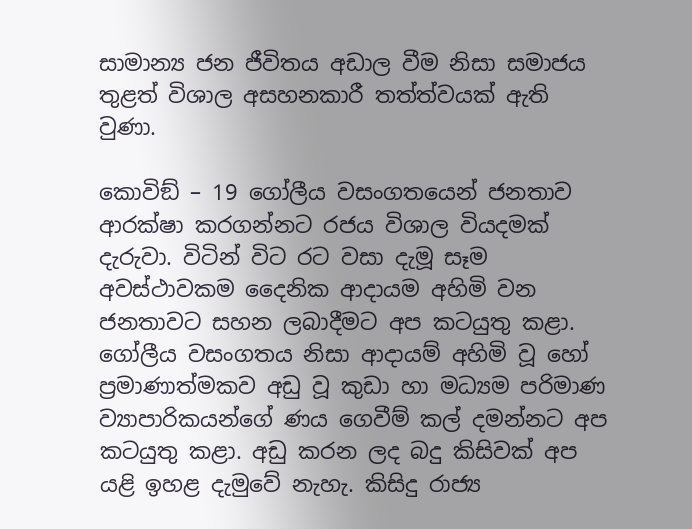සාමාන්‍ය ජන ජීවිතය අඩාල වීම නිසා සමාජය තුළත් විශාල අසහනකාරී තත්ත්වයක් ඇති වුණා.

කොවිඞ් – 19 ගෝලීය වසංගතයෙන් ජනතාව ආරක්ෂා කරගන්නට රජය විශාල වියදමක් දැරුවා. විටින් විට රට වසා දැමූ සෑම අවස්ථාවකම දෛනික ආදායම අහිමි වන ජනතාවට සහන ලබාදීමට අප කටයුතු කළා. ගෝලීය වසංගතය නිසා ආදායම් අහිමි වූ හෝ ප්‍රමාණාත්මකව අඩු වූ කුඩා හා මධ්‍යම පරිමාණ ව්‍යාපාරිකයන්ගේ ණය ගෙවීම් කල් දමන්නට අප කටයුතු කළා. අඩු කරන ලද බදු කිසිවක් අප යළි ඉහළ දැමුවේ නැහැ. කිසිදු රාජ්‍ය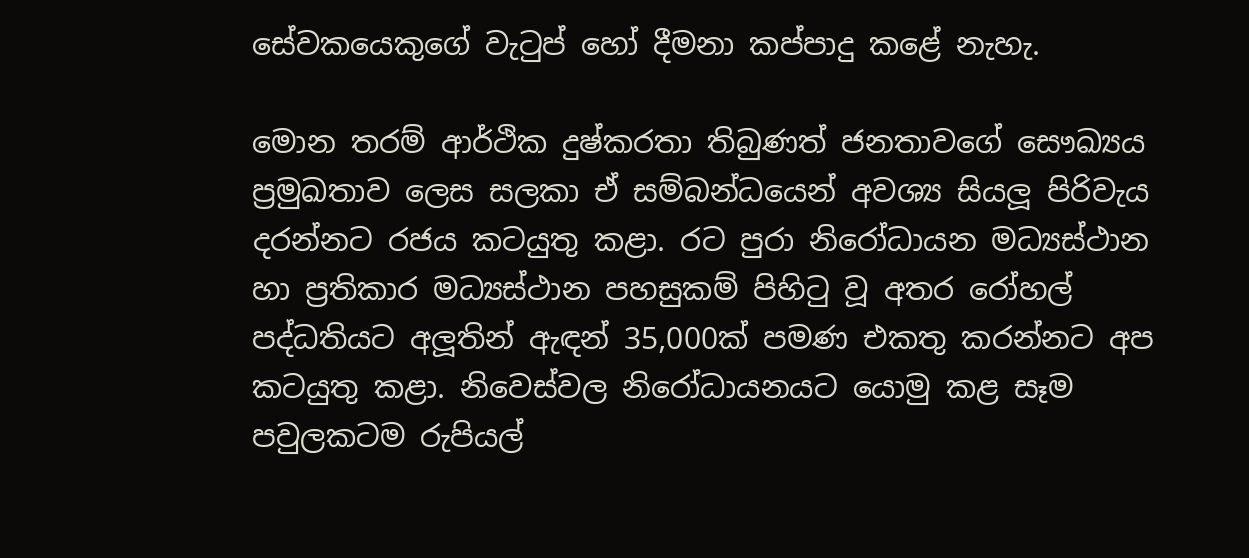සේවකයෙකුගේ වැටුප් හෝ දීමනා කප්පාදු කළේ නැහැ.

මොන තරම් ආර්ථික දුෂ්කරතා තිබුණත් ජනතාවගේ සෞඛ්‍යය ප්‍රමුඛතාව ලෙස සලකා ඒ සම්බන්ධයෙන් අවශ්‍ය සියලූ පිරිවැය දරන්නට රජය කටයුතු කළා. රට පුරා නිරෝධායන මධ්‍යස්ථාන හා ප්‍රතිකාර මධ්‍යස්ථාන පහසුකම් පිහිටු වූ අතර රෝහල් පද්ධතියට අලූතින් ඇඳන් 35,000ක් පමණ එකතු කරන්නට අප කටයුතු කළා. නිවෙස්වල නිරෝධායනයට යොමු කළ සෑම පවුලකටම රුපියල්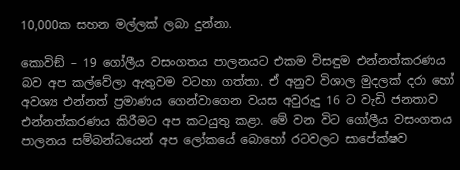10,000ක සහන මල්ලක් ලබා දුන්නා.

කොවිඞ් – 19 ගෝලීය වසංගතය පාලනයට එකම විසඳුම එන්නත්කරණය බව අප කල්වේලා ඇතුවම වටහා ගත්තා. ඒ අනුව විශාල මුදලක් දරා හෝ අවශ්‍ය එන්නත් ප්‍රමාණය ගෙන්වාගෙන වයස අවුරුදු 16 ට වැඩි ජනතාව එන්නත්කරණය කිරීමට අප කටයුතු කළා. මේ වන විට ගෝලීය වසංගතය පාලනය සම්බන්ධයෙන් අප ලෝකයේ බොහෝ රටවලට සාපේක්ෂව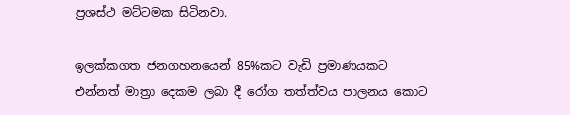ප්‍රශස්ථ මට්ටමක සිටිනවා.

ඉලක්කගත ජනගහනයෙන් 85%කට වැඩි ප්‍රමාණයකට එන්නත් මාත්‍රා දෙකම ලබා දී රෝග තත්ත්වය පාලනය කොට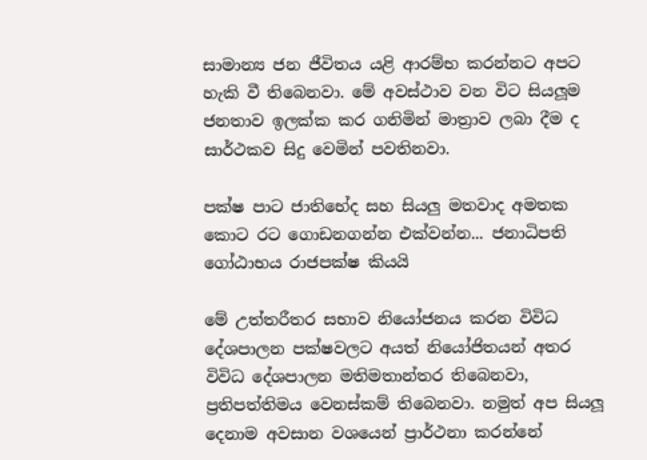සාමාන්‍ය ජන ජීවිතය යළි ආරම්භ කරන්නට අපට හැකි වී තිබෙනවා. මේ අවස්ථාව වන විට සියලූම ජනතාව ඉලක්ක කර ගනිමින් මාත්‍රාව ලබා දීම ද සාර්ථකව සිදු වෙමින් පවතිනවා.

පක්ෂ පාට ජාතිභේද සහ සියලු මතවාද අමතක කොට රට ගොඩනගන්න එක්වන්න... ජනාධිපති ගෝඨාභය රාජපක්ෂ කියයි

මේ උත්තරීතර සභාව නියෝජනය කරන විවිධ දේශපාලන පක්ෂවලට අයත් නියෝජිතයන් අතර විවිධ දේශපාලන මතිමතාන්තර තිබෙනවා, ප්‍රතිපත්තිමය වෙනස්කම් තිබෙනවා. නමුත් අප සියලූ දෙනාම අවසාන වශයෙන් ප්‍රාර්ථනා කරන්නේ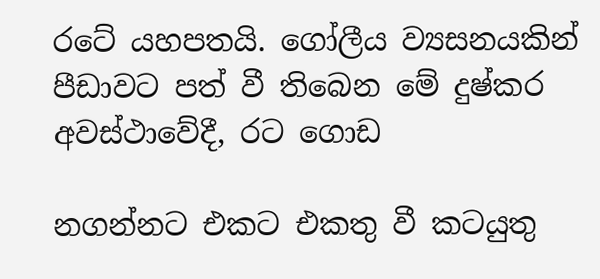රටේ යහපතයි. ගෝලීය ව්‍යසනයකින් පීඩාවට පත් වී තිබෙන මේ දුෂ්කර අවස්ථාවේදී, රට ගොඩ

නගන්නට එකට එකතු වී කටයුතු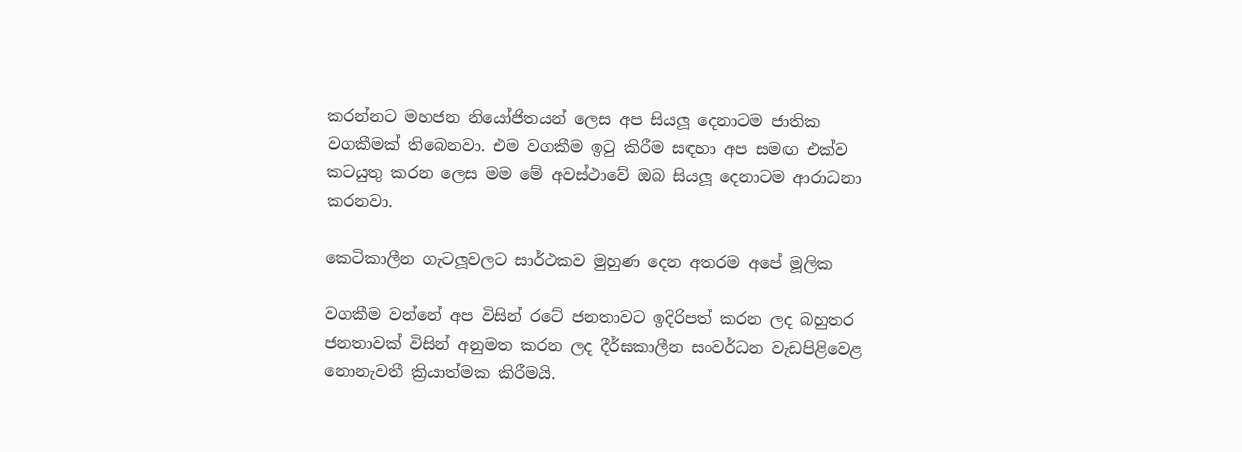කරන්නට මහජන නියෝජිතයන් ලෙස අප සියලූ දෙනාටම ජාතික වගකීමක් තිබෙනවා. එම වගකීම ඉටු කිරීම සඳහා අප සමඟ එක්ව කටයුතු කරන ලෙස මම මේ අවස්ථාවේ ඔබ සියලූ දෙනාටම ආරාධනා කරනවා.

කෙටිකාලීන ගැටලූවලට සාර්ථකව මුහුණ දෙන අතරම අපේ මූලික

වගකීම වන්නේ අප විසින් රටේ ජනතාවට ඉදිරිපත් කරන ලද බහුතර ජනතාවක් විසින් අනුමත කරන ලද දීර්ඝකාලීන සංවර්ධන වැඩපිළිවෙළ නොනැවතී ක්‍රියාත්මක කිරීමයි.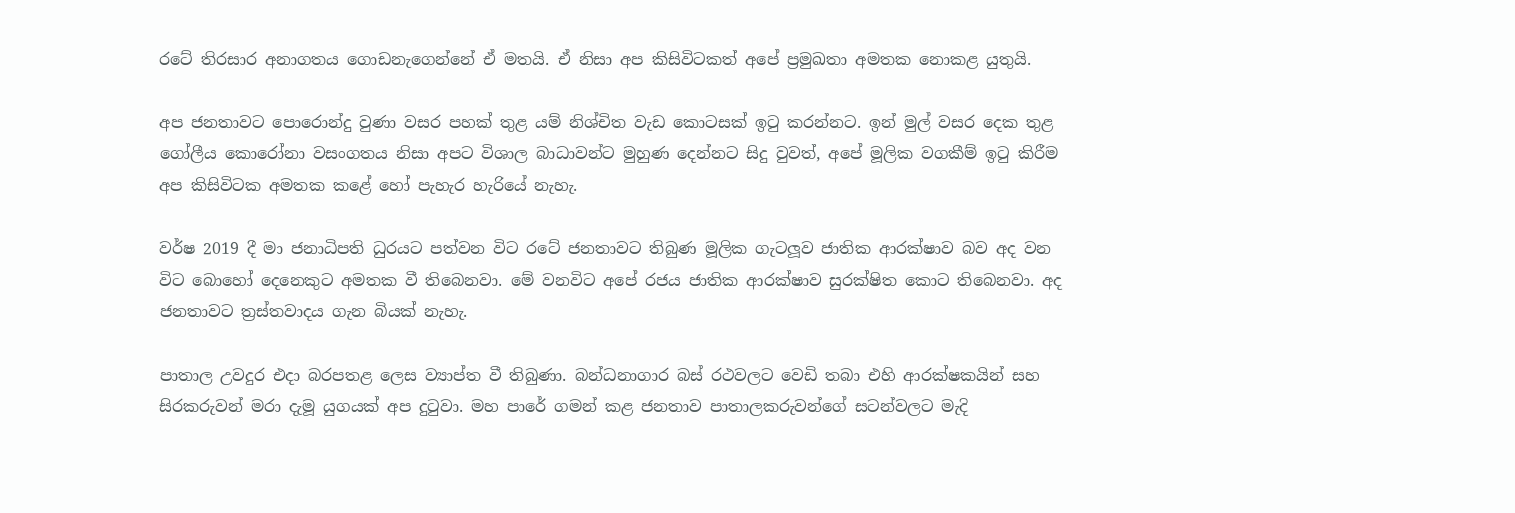රටේ තිරසාර අනාගතය ගොඩනැගෙන්නේ ඒ මතයි. ඒ නිසා අප කිසිවිටකත් අපේ ප්‍රමුඛතා අමතක නොකළ යුතුයි.

අප ජනතාවට පොරොන්දු වුණා වසර පහක් තුළ යම් නිශ්චිත වැඩ කොටසක් ඉටු කරන්නට. ඉන් මුල් වසර දෙක තුළ ගෝලීය කොරෝනා වසංගතය නිසා අපට විශාල බාධාවන්ට මුහුණ දෙන්නට සිදු වුවත්, අපේ මූලික වගකීම් ඉටු කිරීම අප කිසිවිටක අමතක කළේ හෝ පැහැර හැරියේ නැහැ.

වර්ෂ 2019 දී මා ජනාධිපති ධුරයට පත්වන විට රටේ ජනතාවට තිබුණ මූලික ගැටලූව ජාතික ආරක්ෂාව බව අද වන විට බොහෝ දෙනෙකුට අමතක වී තිබෙනවා. මේ වනවිට අපේ රජය ජාතික ආරක්ෂාව සුරක්ෂිත කොට තිබෙනවා. අද ජනතාවට ත්‍රස්තවාදය ගැන බියක් නැහැ.

පාතාල උවදුර එදා බරපතළ ලෙස ව්‍යාප්ත වී තිබුණා. බන්ධනාගාර බස් රථවලට වෙඩි තබා එහි ආරක්ෂකයින් සහ සිරකරුවන් මරා දැමූ යුගයක් අප දුටුවා. මහ පාරේ ගමන් කළ ජනතාව පාතාලකරුවන්ගේ සටන්වලට මැදි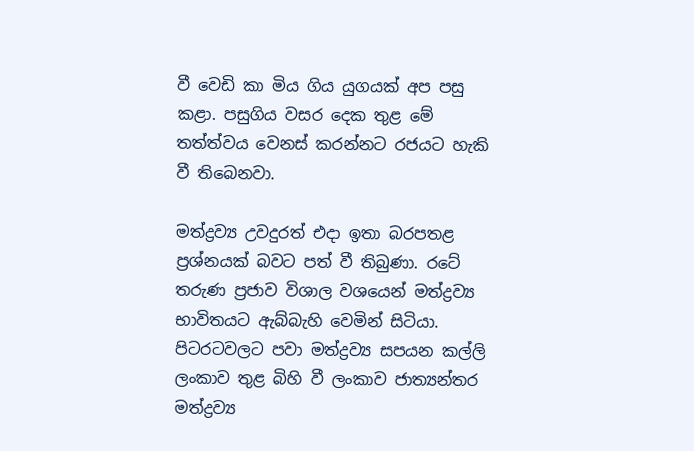වී වෙඩි කා මිය ගිය යුගයක් අප පසු කළා. පසුගිය වසර දෙක තුළ මේ තත්ත්වය වෙනස් කරන්නට රජයට හැකි වී තිබෙනවා.

මත්ද්‍රව්‍ය උවදුරත් එදා ඉතා බරපතළ ප්‍රශ්නයක් බවට පත් වී තිබුණා. රටේ තරුණ ප්‍රජාව විශාල වශයෙන් මත්ද්‍රව්‍ය භාවිතයට ඇබ්බැහි වෙමින් සිටියා. පිටරටවලට පවා මත්ද්‍රව්‍ය සපයන කල්ලි ලංකාව තුළ බිහි වී ලංකාව ජාත්‍යන්තර මත්ද්‍රව්‍ය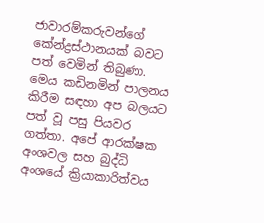ජාවාරම්කරුවන්ගේ කේන්ද්‍රස්ථානයක් බවට පත් වෙමින් තිබුණා. මෙය කඩිනමින් පාලනය කිරීම සඳහා අප බලයට පත් වූ පසු පියවර ගත්තා. අපේ ආරක්ෂක අංශවල සහ බුද්ධි අංශයේ ක්‍රියාකාරිත්වය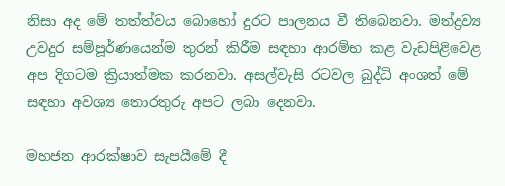නිසා අද මේ තත්ත්වය බොහෝ දුරට පාලනය වී තිබෙනවා. මත්ද්‍රව්‍ය උවදුර සම්පූර්ණයෙන්ම තුරන් කිරීම සඳහා ආරම්භ කළ වැඩපිළිවෙළ අප දිගටම ක්‍රියාත්මක කරනවා. අසල්වැසි රටවල බුද්ධි අංශත් මේ සඳහා අවශ්‍ය තොරතුරු අපට ලබා දෙනවා.

මහජන ආරක්ෂාව සැපයීමේ දී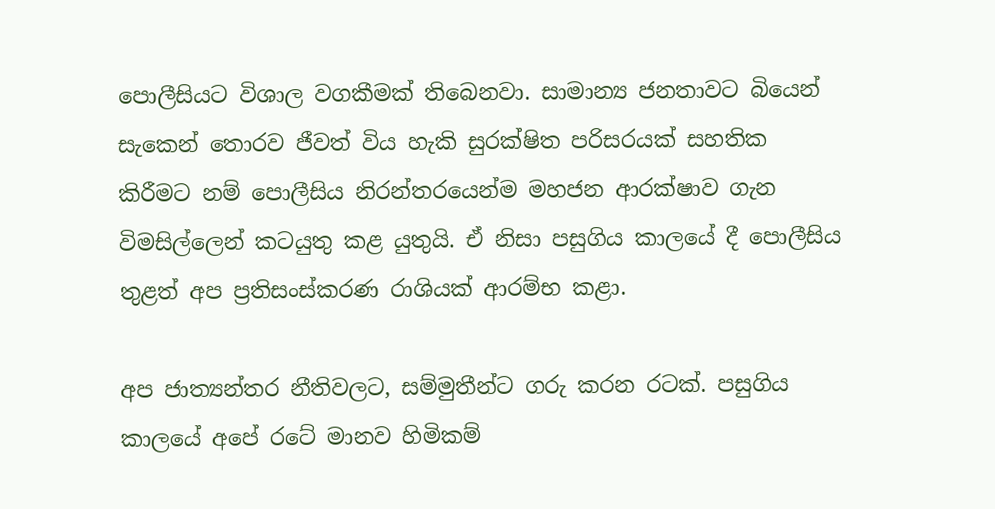පොලීසියට විශාල වගකීමක් තිබෙනවා. සාමාන්‍ය ජනතාවට බියෙන් සැකෙන් තොරව ජීවත් විය හැකි සුරක්ෂිත පරිසරයක් සහතික කිරීමට නම් පොලීසිය නිරන්තරයෙන්ම මහජන ආරක්ෂාව ගැන විමසිල්ලෙන් කටයුතු කළ යුතුයි. ඒ නිසා පසුගිය කාලයේ දී පොලීසිය තුළත් අප ප්‍රතිසංස්කරණ රාශියක් ආරම්භ කළා.

අප ජාත්‍යන්තර නීතිවලට, සම්මුතීන්ට ගරු කරන රටක්. පසුගිය කාලයේ අපේ රටේ මානව හිමිකම්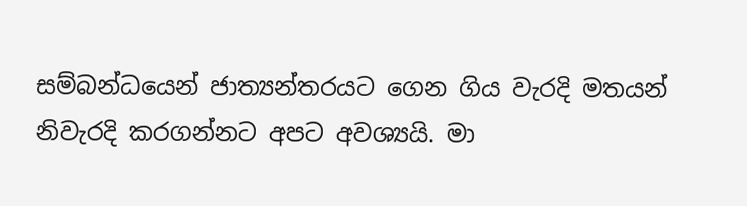සම්බන්ධයෙන් ජාත්‍යන්තරයට ගෙන ගිය වැරදි මතයන් නිවැරදි කරගන්නට අපට අවශ්‍යයි. මා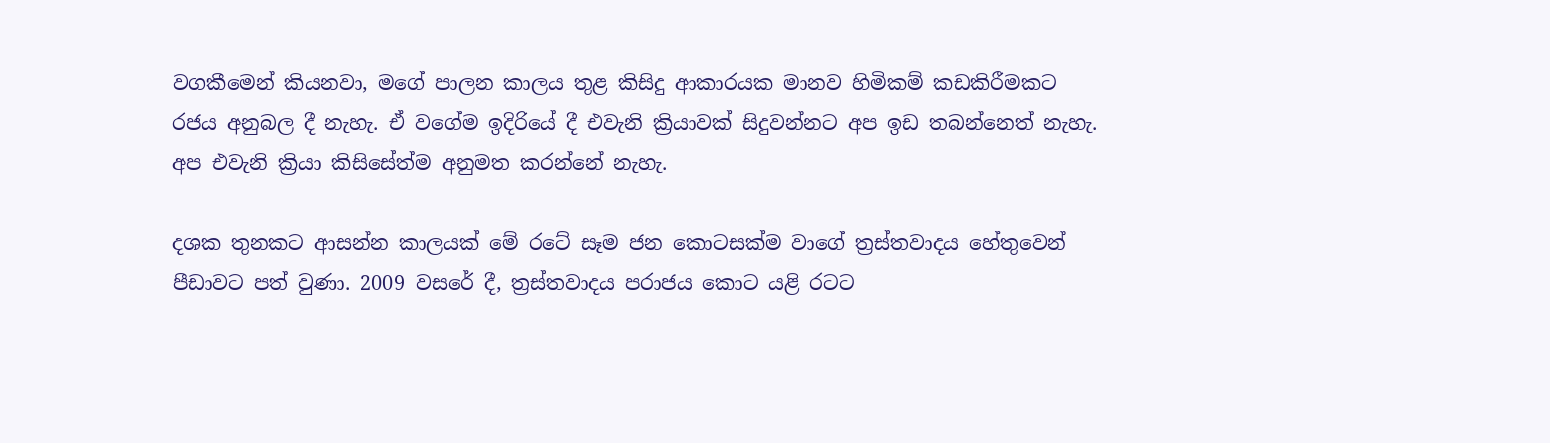වගකීමෙන් කියනවා, මගේ පාලන කාලය තුළ කිසිදු ආකාරයක මානව හිමිකම් කඩකිරීමකට රජය අනුබල දී නැහැ. ඒ වගේම ඉදිරියේ දී එවැනි ක්‍රියාවක් සිදුවන්නට අප ඉඩ තබන්නෙත් නැහැ. අප එවැනි ක්‍රියා කිසිසේත්ම අනුමත කරන්නේ නැහැ.

දශක තුනකට ආසන්න කාලයක් මේ රටේ සෑම ජන කොටසක්ම වාගේ ත්‍රස්තවාදය හේතුවෙන් පීඩාවට පත් වුණා. 2009 වසරේ දී, ත්‍රස්තවාදය පරාජය කොට යළි රටට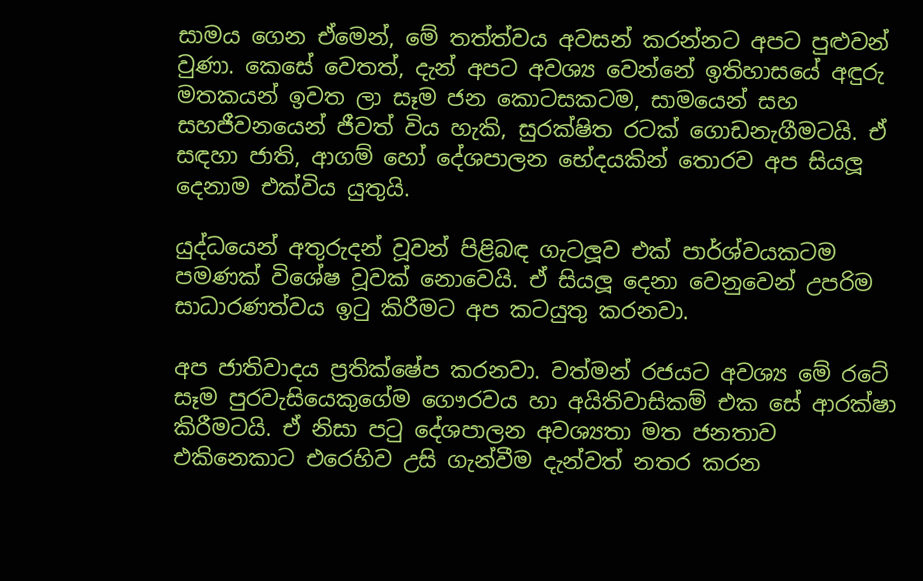සාමය ගෙන ඒමෙන්, මේ තත්ත්වය අවසන් කරන්නට අපට පුළුවන් වුණා. කෙසේ වෙතත්, දැන් අපට අවශ්‍ය වෙන්නේ ඉතිහාසයේ අඳුරු මතකයන් ඉවත ලා සෑම ජන කොටසකටම, සාමයෙන් සහ සහජීවනයෙන් ජීවත් විය හැකි, සුරක්ෂිත රටක් ගොඩනැගීමටයි. ඒ සඳහා ජාති, ආගම් හෝ දේශපාලන භේදයකින් තොරව අප සියලූ දෙනාම එක්විය යුතුයි.

යුද්ධයෙන් අතුරුදන් වූවන් පිළිබඳ ගැටලූව එක් පාර්ශ්වයකටම පමණක් විශේෂ වූවක් නොවෙයි. ඒ සියලූ දෙනා වෙනුවෙන් උපරිම සාධාරණත්වය ඉටු කිරීමට අප කටයුතු කරනවා.

අප ජාතිවාදය ප්‍රතික්ෂේප කරනවා. වත්මන් රජයට අවශ්‍ය මේ රටේ සෑම පුරවැසියෙකුගේම ගෞරවය හා අයිතිවාසිකම් එක සේ ආරක්ෂා කිරීමටයි. ඒ නිසා පටු දේශපාලන අවශ්‍යතා මත ජනතාව එකිනෙකාට එරෙහිව උසි ගැන්වීම දැන්වත් නතර කරන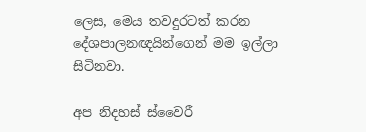ලෙස, මෙය තවදුරටත් කරන දේශපාලනඥයින්ගෙන් මම ඉල්ලා සිටිනවා.

අප නිදහස් ස්වෛරී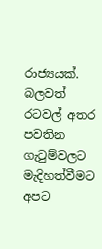රාජ්‍යයක්. බලවත් රටවල් අතර පවතින ගැටුම්වලට මැදිහත්වීමට අපට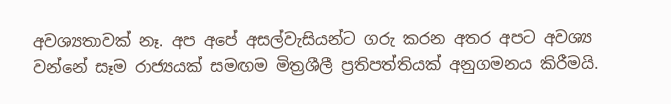අවශ්‍යතාවක් නෑ. අප අපේ අසල්වැසියන්ට ගරු කරන අතර අපට අවශ්‍ය වන්නේ සෑම රාජ්‍යයක් සමඟම මිත්‍රශීලී ප්‍රතිපත්තියක් අනුගමනය කිරීමයි.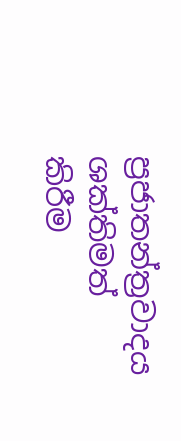ප්‍රජාතන්ත්‍රවාදය ශක්තිමත් කිරීම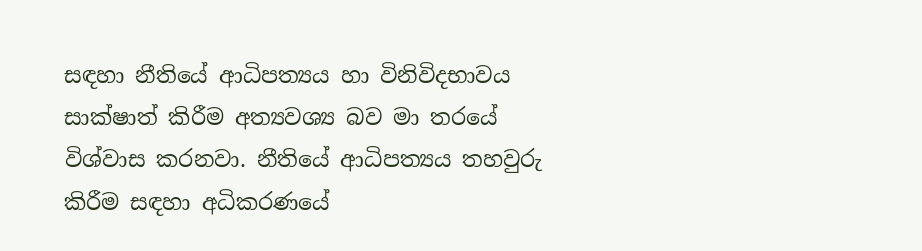සඳහා නීතියේ ආධිපත්‍යය හා විනිවිදභාවය සාක්ෂාත් කිරීම අත්‍යවශ්‍ය බව මා තරයේ විශ්වාස කරනවා. නීතියේ ආධිපත්‍යය තහවුරු කිරීම සඳහා අධිකරණයේ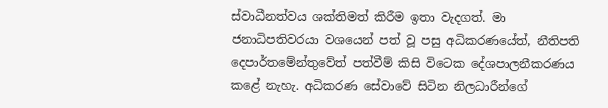ස්වාධීනත්වය ශක්තිමත් කිරීම ඉතා වැදගත්. මා ජනාධිපතිවරයා වශයෙන් පත් වූ පසු අධිකරණයේත්, නීතිපති දෙපාර්තමේන්තුවේත් පත්වීම් කිසි විටෙක දේශපාලනීකරණය කළේ නැහැ. අධිකරණ සේවාවේ සිටින නිලධාරීන්ගේ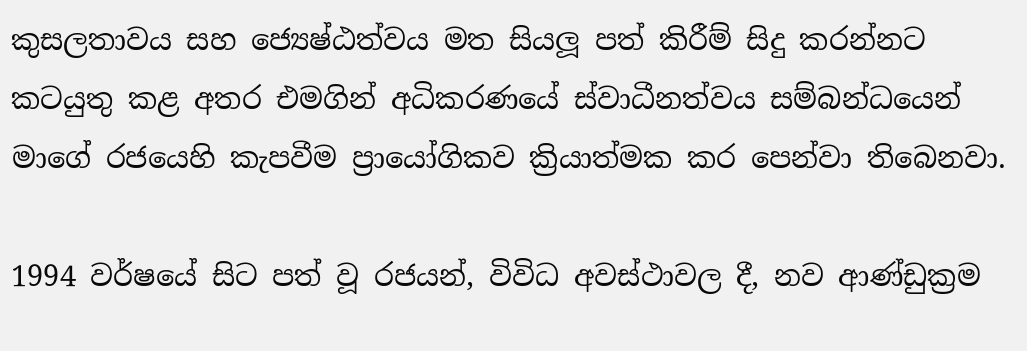කුසලතාවය සහ ජ්‍යෙෂ්ඨත්වය මත සියලූ පත් කිරීම් සිදු කරන්නට කටයුතු කළ අතර එමගින් අධිකරණයේ ස්වාධීනත්වය සම්බන්ධයෙන් මාගේ රජයෙහි කැපවීම ප්‍රායෝගිකව ක්‍රියාත්මක කර පෙන්වා තිබෙනවා.

1994 වර්ෂයේ සිට පත් වූ රජයන්, විවිධ අවස්ථාවල දී, නව ආණ්ඩුක්‍රම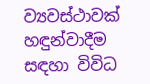ව්‍යවස්ථාවක් හඳුන්වාදීම සඳහා විවිධ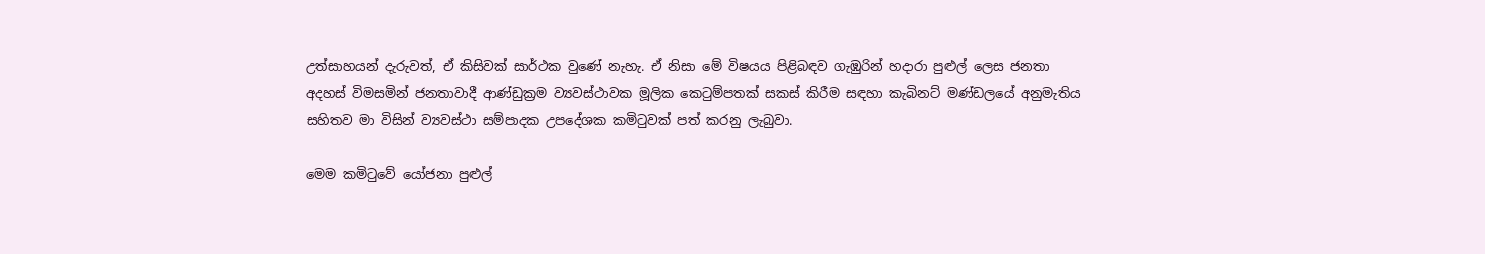උත්සාහයන් දැරුවත්, ඒ කිසිවක් සාර්ථක වුණේ නැහැ. ඒ නිසා මේ විෂයය පිළිබඳව ගැඹුරින් හදාරා පුළුල් ලෙස ජනතා අදහස් විමසමින් ජනතාවාදී ආණ්ඩුක්‍රම ව්‍යවස්ථාවක මූලික කෙටුම්පතක් සකස් කිරීම සඳහා කැබිනට් මණ්ඩලයේ අනුමැතිය සහිතව මා විසින් ව්‍යවස්ථා සම්පාදක උපදේශක කමිටුවක් පත් කරනු ලැබුවා.

මෙම කමිටුවේ යෝජනා පුළුල්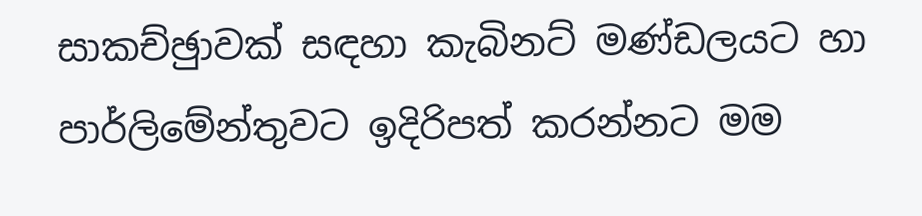සාකච්ඡුාවක් සඳහා කැබිනට් මණ්ඩලයට හා පාර්ලිමේන්තුවට ඉදිරිපත් කරන්නට මම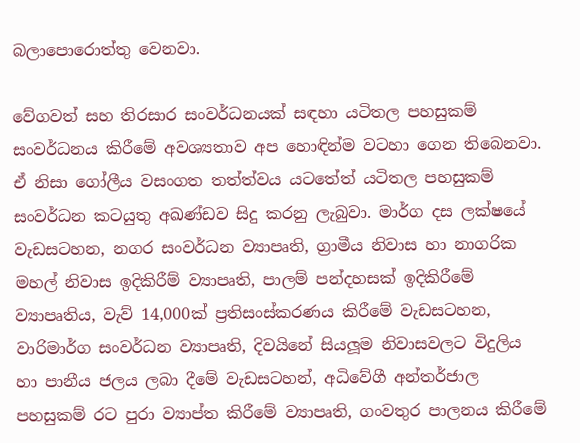බලාපොරොත්තු වෙනවා.

වේගවත් සහ තිරසාර සංවර්ධනයක් සඳහා යටිතල පහසුකම් සංවර්ධනය කිරීමේ අවශ්‍යතාව අප හොඳින්ම වටහා ගෙන තිබෙනවා. ඒ නිසා ගෝලීය වසංගත තත්ත්වය යටතේත් යටිතල පහසුකම් සංවර්ධන කටයුතු අඛණ්ඩව සිදු කරනු ලැබුවා. මාර්ග දස ලක්ෂයේ වැඩසටහන, නගර සංවර්ධන ව්‍යාපෘති, ග්‍රාමීය නිවාස හා නාගරික මහල් නිවාස ඉදිකිරීම් ව්‍යාපෘති, පාලම් පන්දහසක් ඉදිකිරීමේ ව්‍යාපෘතිය, වැව් 14,000ක් ප්‍රතිසංස්කරණය කිරීමේ වැඩසටහන, වාරිමාර්ග සංවර්ධන ව්‍යාපෘති, දිවයිනේ සියලූම නිවාසවලට විදුලිය හා පානීය ජලය ලබා දීමේ වැඩසටහන්, අධිවේගී අන්තර්ජාල පහසුකම් රට පුරා ව්‍යාප්ත කිරීමේ ව්‍යාපෘති, ගංවතුර පාලනය කිරීමේ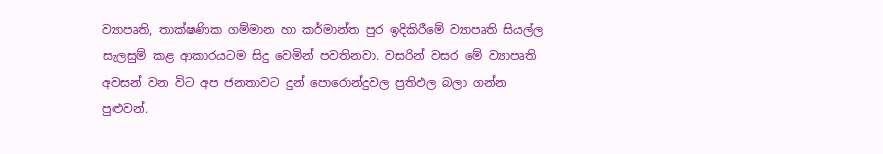ව්‍යාපෘති, තාක්ෂණික ගම්මාන හා කර්මාන්ත පුර ඉදිකිරීමේ ව්‍යාපෘති සියල්ල සැලසුම් කළ ආකාරයටම සිදු වෙමින් පවතිනවා. වසරින් වසර මේ ව්‍යාපෘති අවසන් වන විට අප ජනතාවට දුන් පොරොන්දුවල ප්‍රතිඵල බලා ගන්න පුළුවන්.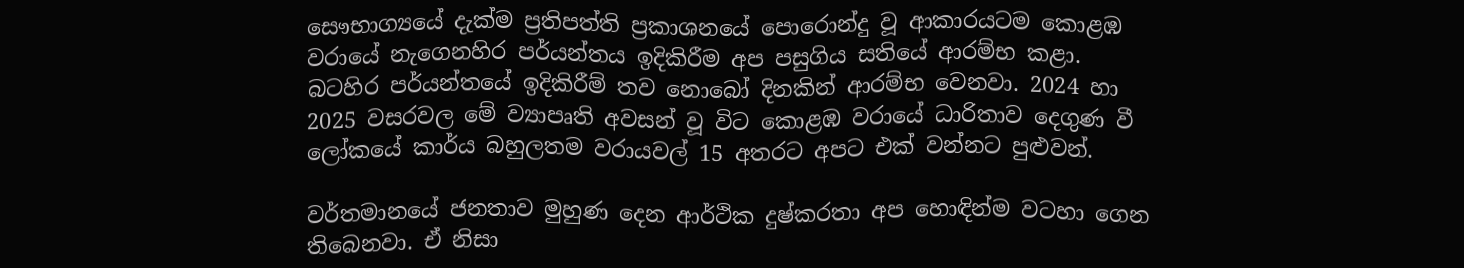සෞභාග්‍යයේ දැක්ම ප්‍රතිපත්ති ප්‍රකාශනයේ පොරොන්දු වූ ආකාරයටම කොළඹ වරායේ නැගෙනහිර පර්යන්තය ඉදිකිරීම අප පසුගිය සතියේ ආරම්භ කළා. බටහිර පර්යන්තයේ ඉදිකිරීම් තව නොබෝ දිනකින් ආරම්භ වෙනවා. 2024 හා 2025 වසරවල මේ ව්‍යාපෘති අවසන් වූ විට කොළඹ වරායේ ධාරිතාව දෙගුණ වී ලෝකයේ කාර්ය බහුලතම වරායවල් 15 අතරට අපට එක් වන්නට පුළුවන්.

වර්තමානයේ ජනතාව මුහුණ දෙන ආර්ථික දුෂ්කරතා අප හොඳින්ම වටහා ගෙන තිබෙනවා. ඒ නිසා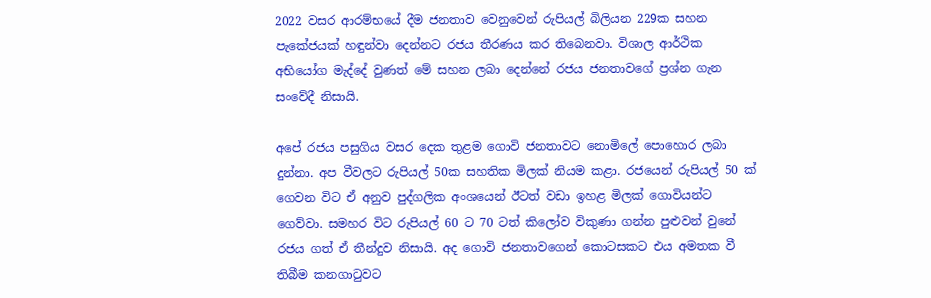2022 වසර ආරම්භයේ දීම ජනතාව වෙනුවෙන් රුපියල් බිලියන 229ක සහන පැකේජයක් හඳුන්වා දෙන්නට රජය තීරණය කර තිබෙනවා. විශාල ආර්ථික අභියෝග මැද්දේ වුණත් මේ සහන ලබා දෙන්නේ රජය ජනතාවගේ ප්‍රශ්න ගැන සංවේදී නිසායි.

අපේ රජය පසුගිය වසර දෙක තුළම ගොවි ජනතාවට නොමිලේ පොහොර ලබා දුන්නා. අප වීවලට රුපියල් 50ක සහතික මිලක් නියම කළා. රජයෙන් රුපියල් 50 ක් ගෙවන විට ඒ අනුව පුද්ගලික අංශයෙන් ඊටත් වඩා ඉහළ මිලක් ගොවියන්ට ගෙව්වා. සමහර විට රුපියල් 60 ට 70 ටත් කිලෝව විකුණා ගන්න පුළුවන් වුනේ රජය ගත් ඒ තීන්දුව නිසායි. අද ගොවි ජනතාවගෙන් කොටසකට එය අමතක වී තිබීම කනගාටුවට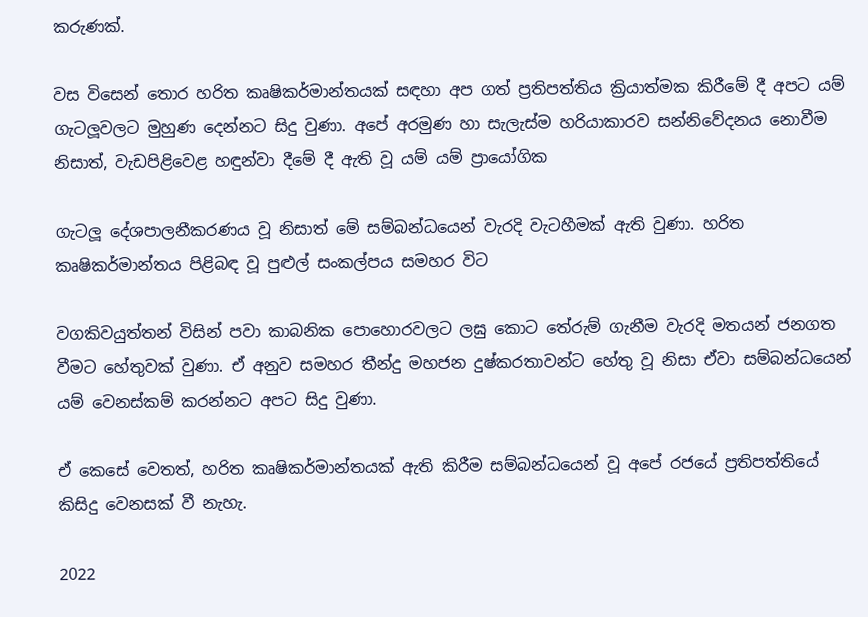කරුණක්.

වස විසෙන් තොර හරිත කෘෂිකර්මාන්තයක් සඳහා අප ගත් ප්‍රතිපත්තිය ක්‍රියාත්මක කිරීමේ දී අපට යම් ගැටලූවලට මුහුණ දෙන්නට සිදු වුණා. අපේ අරමුණ හා සැලැස්ම හරියාකාරව සන්නිවේදනය නොවීම නිසාත්, වැඩපිළිවෙළ හඳුන්වා දීමේ දී ඇති වූ යම් යම් ප්‍රායෝගික

ගැටලූ දේශපාලනීකරණය වූ නිසාත් මේ සම්බන්ධයෙන් වැරදි වැටහීමක් ඇති වුණා. හරිත කෘෂිකර්මාන්තය පිළිබඳ වූ පුළුල් සංකල්පය සමහර විට

වගකිවයුත්තන් විසින් පවා කාබනික පොහොරවලට ලඝු කොට තේරුම් ගැනීම වැරදි මතයන් ජනගත වීමට හේතුවක් වුණා. ඒ අනුව සමහර තීන්දු මහජන දුෂ්කරතාවන්ට හේතු වූ නිසා ඒවා සම්බන්ධයෙන් යම් වෙනස්කම් කරන්නට අපට සිදු වුණා.

ඒ කෙසේ වෙතත්, හරිත කෘෂිකර්මාන්තයක් ඇති කිරීම සම්බන්ධයෙන් වූ අපේ රජයේ ප්‍රතිපත්තියේ කිසිදු වෙනසක් වී නැහැ.

2022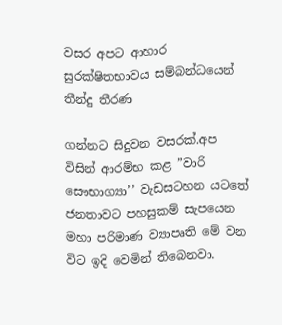වසර අපට ආහාර සුරක්ෂිතභාවය සම්බන්ධයෙන් තීන්දු තීරණ

ගන්නට සිදුවන වසරක්.අප විසින් ආරම්භ කළ ”වාරි සෞභාග්‍යා’’ වැඩසටහන යටතේ ජනතාවට පහසුකම් සැපයෙන මහා පරිමාණ ව්‍යාපෘති මේ වන විට ඉදි වෙමින් තිබෙනවා.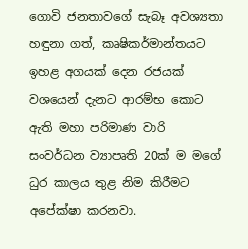ගොවි ජනතාවගේ සැබෑ අවශ්‍යතා හඳුනා ගත්, කෘෂිකර්මාන්තයට ඉහළ අගයක් දෙන රජයක් වශයෙන් දැනට ආරම්භ කොට ඇති මහා පරිමාණ වාරි සංවර්ධන ව්‍යාපෘති 20ක් ම මගේ ධුර කාලය තුළ නිම කිරීමට අපේක්ෂා කරනවා.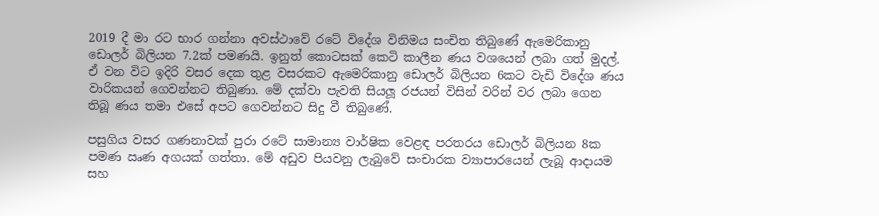2019 දී මා රට භාර ගන්නා අවස්ථාවේ රටේ විදේශ විනිමය සංචිත තිබුණේ ඇමෙරිකානු ඩොලර් බිලියන 7.2ක් පමණයි. ඉනුත් කොටසක් කෙටි කාලීන ණය වශයෙන් ලබා ගත් මුදල්. ඒ වන විට ඉදිරි වසර දෙක තුළ වසරකට ඇමෙරිකානු ඩොලර් බිලියන 6කට වැඩි විදේශ ණය වාරිකයන් ගෙවන්නට තිබුණා. මේ දක්වා පැවති සියලූ රජයන් විසින් වරින් වර ලබා ගෙන තිබූ ණය තමා එසේ අපට ගෙවන්නට සිදු වී තිබුණේ.

පසුගිය වසර ගණනාවක් පුරා රටේ සාමාන්‍ය වාර්ෂික වෙළඳ පරතරය ඩොලර් බිලියන 8ක පමණ ඍණ අගයක් ගත්තා. මේ අඩුව පියවනු ලැබුවේ සංචාරක ව්‍යාපාරයෙන් ලැබූ ආදායම සහ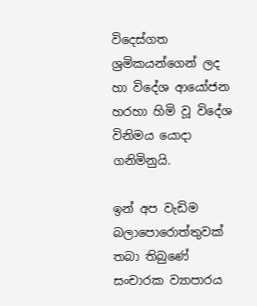විදෙස්ගත ශ්‍රමිකයන්ගෙන් ලද හා විදේශ ආයෝජන හරහා හිමි වූ විදේශ විනිමය යොදා ගනිමිනුයි.

ඉන් අප වැඩිම බලාපොරොත්තුවක් තබා තිබුණේ සංචාරක ව්‍යාපාරය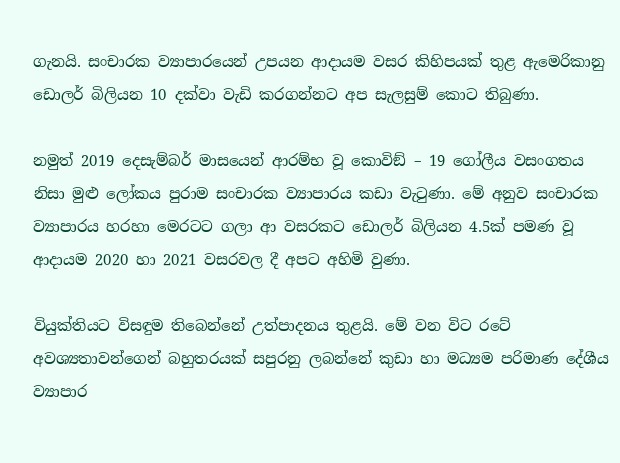ගැනයි. සංචාරක ව්‍යාපාරයෙන් උපයන ආදායම වසර කිහිපයක් තුළ ඇමෙරිකානු ඩොලර් බිලියන 10 දක්වා වැඩි කරගන්නට අප සැලසුම් කොට තිබුණා.

නමුත් 2019 දෙසැම්බර් මාසයෙන් ආරම්භ වූ කොවිඞ් – 19 ගෝලීය වසංගතය නිසා මුළු ලෝකය පුරාම සංචාරක ව්‍යාපාරය කඩා වැටුණා. මේ අනුව සංචාරක ව්‍යාපාරය හරහා මෙරටට ගලා ආ වසරකට ඩොලර් බිලියන 4.5ක් පමණ වූ ආදායම 2020 හා 2021 වසරවල දී අපට අහිමි වුණා.

වියුක්තියට විසඳුම තිබෙන්නේ උත්පාදනය තුළයි. මේ වන විට රටේ අවශ්‍යතාවන්ගෙන් බහුතරයක් සපුරනු ලබන්නේ කුඩා හා මධ්‍යම පරිමාණ දේශීය ව්‍යාපාර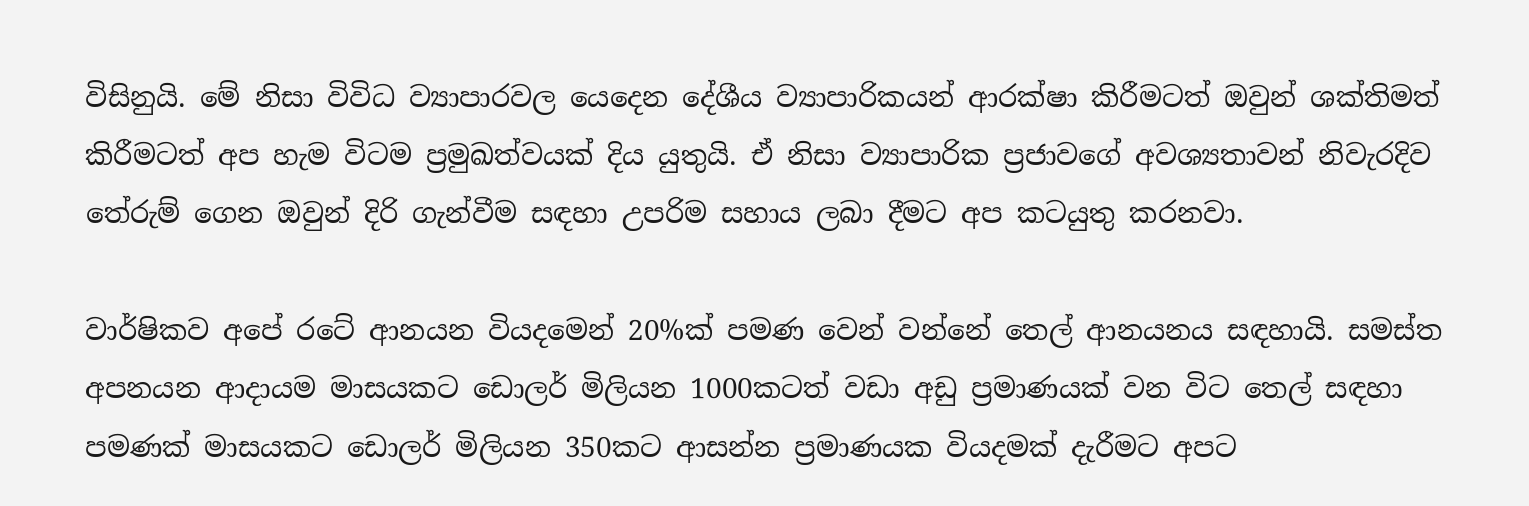විසිනුයි. මේ නිසා විවිධ ව්‍යාපාරවල යෙදෙන දේශීය ව්‍යාපාරිකයන් ආරක්ෂා කිරීමටත් ඔවුන් ශක්තිමත් කිරීමටත් අප හැම විටම ප්‍රමුඛත්වයක් දිය යුතුයි. ඒ නිසා ව්‍යාපාරික ප්‍රජාවගේ අවශ්‍යතාවන් නිවැරදිව තේරුම් ගෙන ඔවුන් දිරි ගැන්වීම සඳහා උපරිම සහාය ලබා දීමට අප කටයුතු කරනවා.

වාර්ෂිකව අපේ රටේ ආනයන වියදමෙන් 20%ක් පමණ වෙන් වන්නේ තෙල් ආනයනය සඳහායි. සමස්ත අපනයන ආදායම මාසයකට ඩොලර් මිලියන 1000කටත් වඩා අඩු ප්‍රමාණයක් වන විට තෙල් සඳහා පමණක් මාසයකට ඩොලර් මිලියන 350කට ආසන්න ප්‍රමාණයක වියදමක් දැරීමට අපට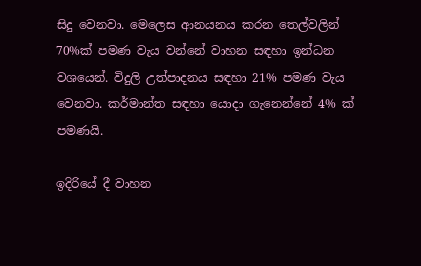සිදු වෙනවා. මෙලෙස ආනයනය කරන තෙල්වලින් 70%ක් පමණ වැය වන්නේ වාහන සඳහා ඉන්ධන වශයෙන්. විදුලි උත්පාදනය සඳහා 21% පමණ වැය වෙනවා. කර්මාන්ත සඳහා යොදා ගැනෙන්නේ 4% ක් පමණයි.

ඉදිරියේ දී වාහන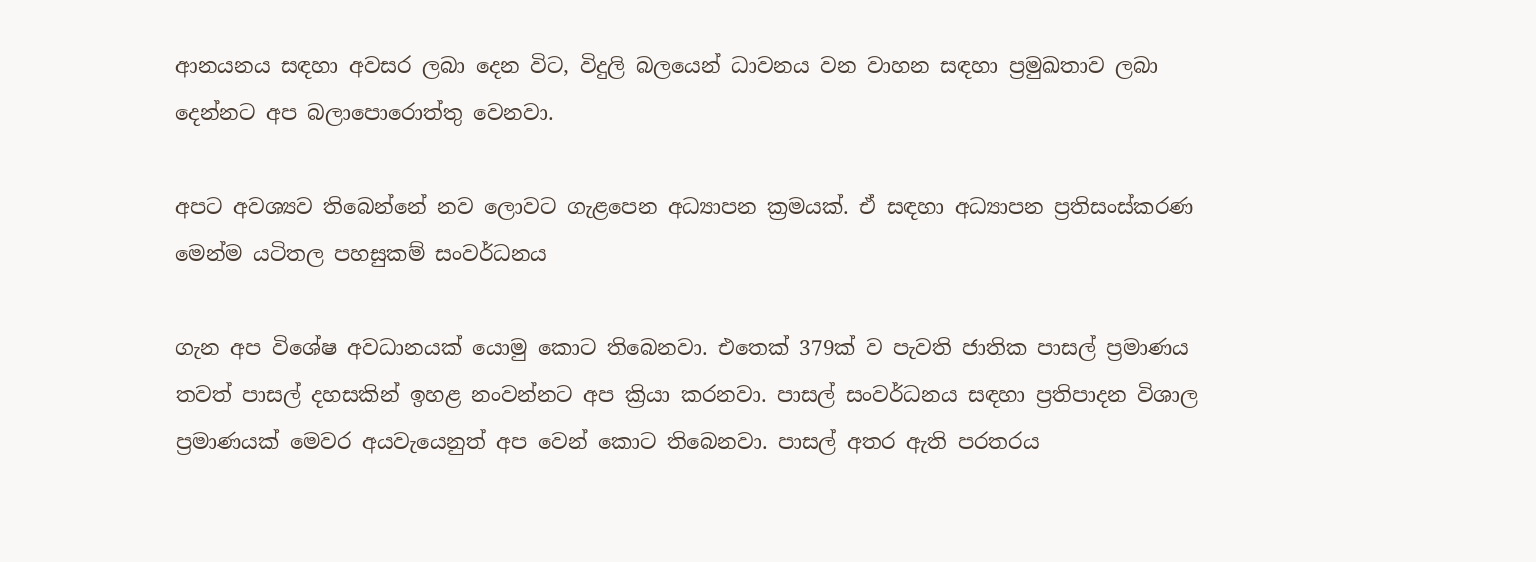ආනයනය සඳහා අවසර ලබා දෙන විට, විදුලි බලයෙන් ධාවනය වන වාහන සඳහා ප්‍රමුඛතාව ලබා දෙන්නට අප බලාපොරොත්තු වෙනවා.

අපට අවශ්‍යව තිබෙන්නේ නව ලොවට ගැළපෙන අධ්‍යාපන ක්‍රමයක්. ඒ සඳහා අධ්‍යාපන ප්‍රතිසංස්කරණ මෙන්ම යටිතල පහසුකම් සංවර්ධනය

ගැන අප විශේෂ අවධානයක් යොමු කොට තිබෙනවා. එතෙක් 379ක් ව පැවති ජාතික පාසල් ප්‍රමාණය තවත් පාසල් දහසකින් ඉහළ නංවන්නට අප ක්‍රියා කරනවා. පාසල් සංවර්ධනය සඳහා ප්‍රතිපාදන විශාල ප්‍රමාණයක් මෙවර අයවැයෙනුත් අප වෙන් කොට තිබෙනවා. පාසල් අතර ඇති පරතරය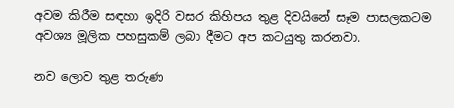අවම කිරීම සඳහා ඉදිරි වසර කිහිපය තුළ දිවයිනේ සෑම පාසලකටම අවශ්‍ය මූලික පහසුකම් ලබා දීමට අප කටයුතු කරනවා.

නව ලොව තුළ තරුණ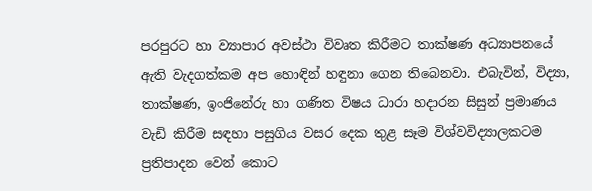පරපුරට හා ව්‍යාපාර අවස්ථා විවෘත කිරීමට තාක්ෂණ අධ්‍යාපනයේ ඇති වැදගත්කම අප හොඳින් හඳුනා ගෙන තිබෙනවා. එබැවින්, විද්‍යා, තාක්ෂණ, ඉංජිනේරු හා ගණිත විෂය ධාරා හදාරන සිසුන් ප්‍රමාණය වැඩි කිරීම සඳහා පසුගිය වසර දෙක තුළ සෑම විශ්වවිද්‍යාලකටම ප්‍රතිපාදන වෙන් කොට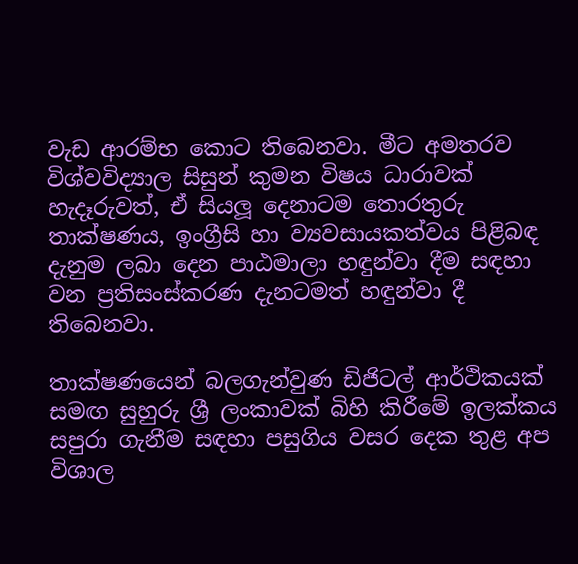වැඩ ආරම්භ කොට තිබෙනවා. මීට අමතරව විශ්වවිද්‍යාල සිසුන් කුමන විෂය ධාරාවක් හැදෑරුවත්, ඒ සියලූ දෙනාටම තොරතුරු තාක්ෂණය, ඉංග්‍රීසි හා ව්‍යවසායකත්වය පිළිබඳ දැනුම ලබා දෙන පාඨමාලා හඳුන්වා දීම සඳහා වන ප්‍රතිසංස්කරණ දැනටමත් හඳුන්වා දී තිබෙනවා.

තාක්ෂණයෙන් බලගැන්වුණ ඩිජිටල් ආර්ථිකයක් සමඟ සුහුරු ශ්‍රී ලංකාවක් බිහි කිරීමේ ඉලක්කය සපුරා ගැනීම සඳහා පසුගිය වසර දෙක තුළ අප විශාල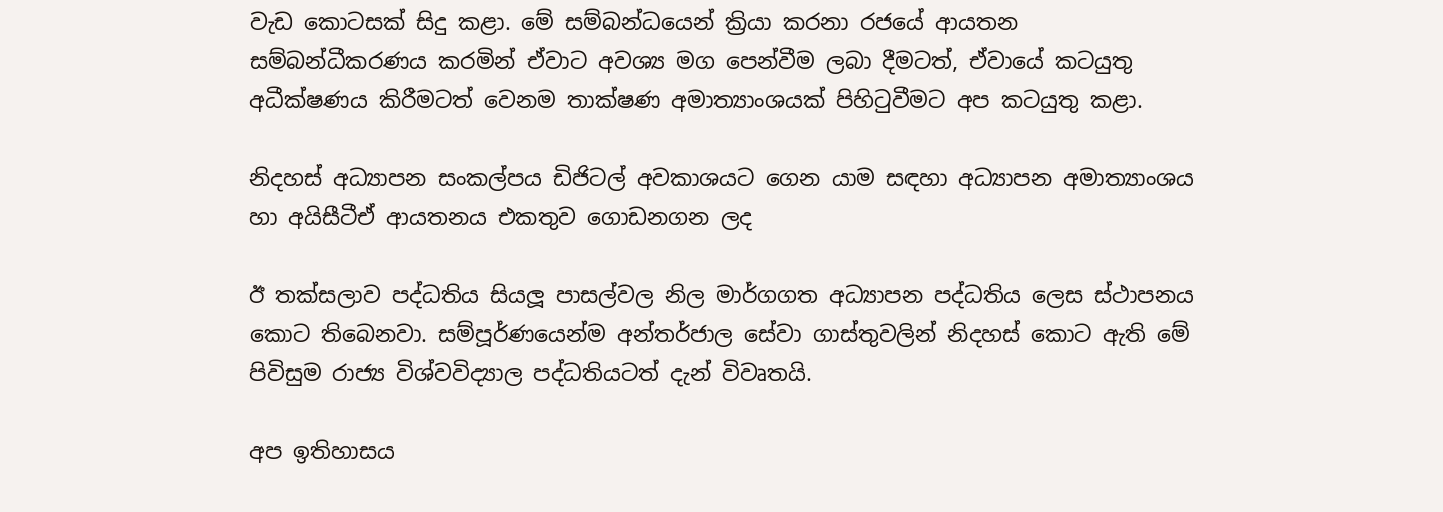වැඩ කොටසක් සිදු කළා. මේ සම්බන්ධයෙන් ක්‍රියා කරනා රජයේ ආයතන සම්බන්ධීකරණය කරමින් ඒවාට අවශ්‍ය මග පෙන්වීම ලබා දීමටත්, ඒවායේ කටයුතු අධීක්ෂණය කිරීමටත් වෙනම තාක්ෂණ අමාත්‍යාංශයක් පිහිටුවීමට අප කටයුතු කළා.

නිදහස් අධ්‍යාපන සංකල්පය ඩිජිටල් අවකාශයට ගෙන යාම සඳහා අධ්‍යාපන අමාත්‍යාංශය හා අයිසීටීඒ ආයතනය එකතුව ගොඩනගන ලද

ඊ තක්සලාව පද්ධතිය සියලූ පාසල්වල නිල මාර්ගගත අධ්‍යාපන පද්ධතිය ලෙස ස්ථාපනය කොට තිබෙනවා. සම්පූර්ණයෙන්ම අන්තර්ජාල සේවා ගාස්තුවලින් නිදහස් කොට ඇති මේ පිවිසුම රාජ්‍ය විශ්වවිද්‍යාල පද්ධතියටත් දැන් විවෘතයි.

අප ඉතිහාසය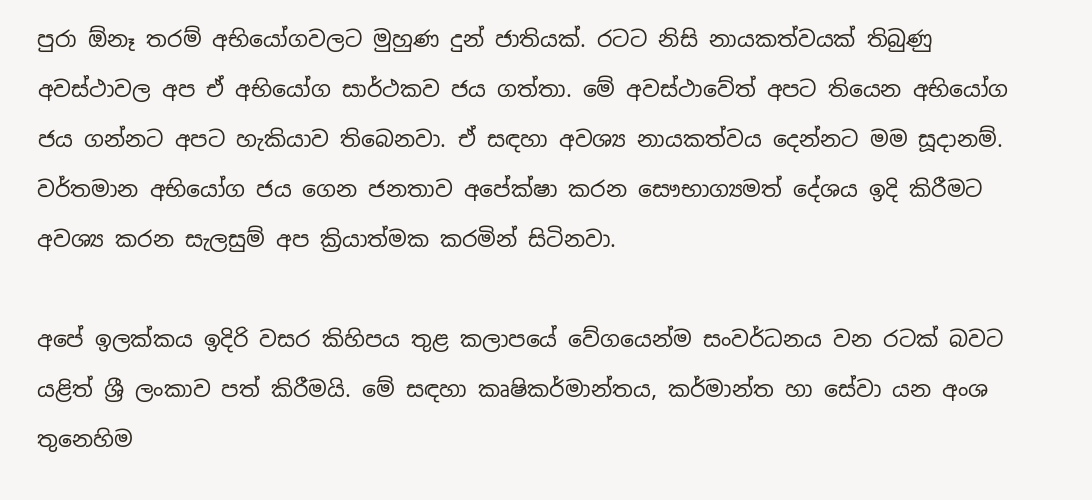පුරා ඕනෑ තරම් අභියෝගවලට මුහුණ දුන් ජාතියක්. රටට නිසි නායකත්වයක් තිබුණු අවස්ථාවල අප ඒ අභියෝග සාර්ථකව ජය ගත්තා. මේ අවස්ථාවේත් අපට තියෙන අභියෝග ජය ගන්නට අපට හැකියාව තිබෙනවා. ඒ සඳහා අවශ්‍ය නායකත්වය දෙන්නට මම සූදානම්. වර්තමාන අභියෝග ජය ගෙන ජනතාව අපේක්ෂා කරන සෞභාග්‍යමත් දේශය ඉදි කිරීමට අවශ්‍ය කරන සැලසුම් අප ක්‍රියාත්මක කරමින් සිටිනවා.

අපේ ඉලක්කය ඉදිරි වසර කිහිපය තුළ කලාපයේ වේගයෙන්ම සංවර්ධනය වන රටක් බවට යළිත් ශ්‍රී ලංකාව පත් කිරීමයි. මේ සඳහා කෘෂිකර්මාන්තය, කර්මාන්ත හා සේවා යන අංශ තුනෙහිම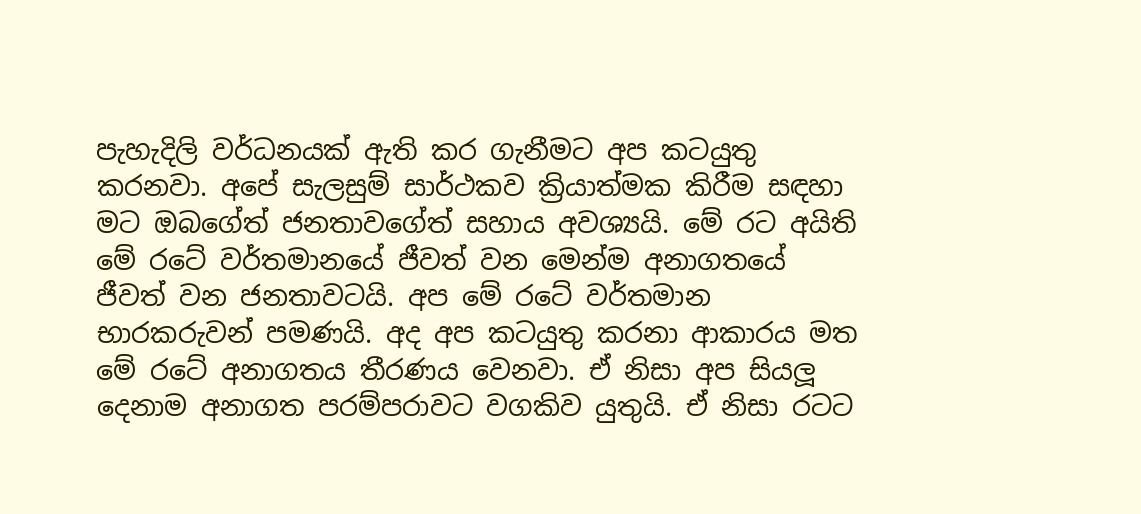පැහැදිලි වර්ධනයක් ඇති කර ගැනීමට අප කටයුතු කරනවා. අපේ සැලසුම් සාර්ථකව ක්‍රියාත්මක කිරීම සඳහා මට ඔබගේත් ජනතාවගේත් සහාය අවශ්‍යයි. මේ රට අයිති මේ රටේ වර්තමානයේ ජීවත් වන මෙන්ම අනාගතයේ ජීවත් වන ජනතාවටයි. අප මේ රටේ වර්තමාන භාරකරුවන් පමණයි. අද අප කටයුතු කරනා ආකාරය මත මේ රටේ අනාගතය තීරණය වෙනවා. ඒ නිසා අප සියලූ දෙනාම අනාගත පරම්පරාවට වගකිව යුතුයි. ඒ නිසා රටට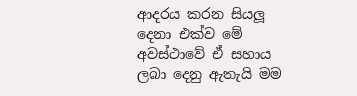ආදරය කරන සියලූ දෙනා එක්ව මේ අවස්ථාවේ ඒ සහාය ලබා දෙනු ඇතැයි මම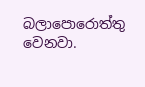බලාපොරොත්තු වෙනවා.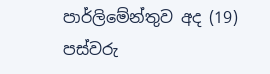පාර්ලිමේන්තුව අද (19) පස්වරු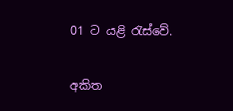01 ට යළි රැස්වේ.

අකිත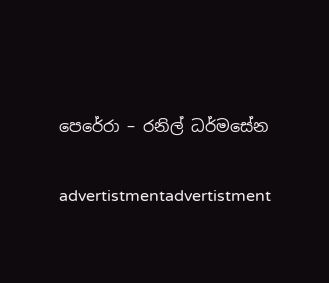පෙරේරා – රනිල් ධර්මසේන

advertistmentadvertistment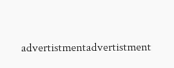advertistmentadvertistment